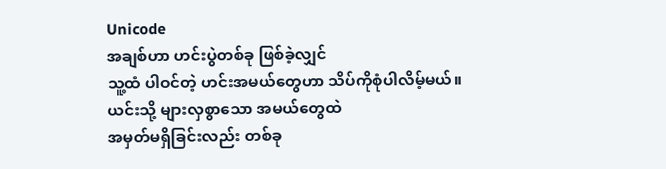Unicode
အချစ်ဟာ ဟင်းပွဲတစ်ခု ဖြစ်ခဲ့လျှင်
သူ့ထံ ပါဝင်တဲ့ ဟင်းအမယ်တွေဟာ သိပ်ကိုစုံပါလိမ့်မယ်။
ယင်းသို့ များလှစွာသော အမယ်တွေထဲ
အမှတ်မရှိခြင်းလည်း တစ်ခု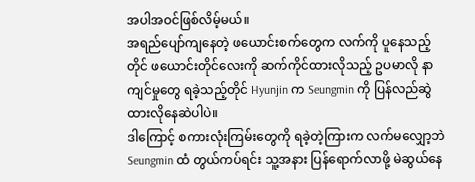အပါအဝင်ဖြစ်လိမ့်မယ်။
အရည်ပျော်ကျနေတဲ့ ဖယောင်းစက်တွေက လက်ကို ပူနေသည့်တိုင် ဖယောင်းတိုင်လေးကို ဆက်ကိုင်ထားလိုသည့် ဥပမာလို နာကျင်မှုတွေ ရခဲ့သည့်တိုင် Hyunjin က Seungmin ကို ပြန်လည်ဆွဲထားလိုနေဆဲပါပဲ။
ဒါကြောင့် စကားလုံးကြမ်းတွေကို ရခဲ့တဲ့ကြားက လက်မလျှော့ဘဲ Seungmin ထံ တွယ်ကပ်ရင်း သူ့အနား ပြန်ရောက်လာဖို့ မဲဆွယ်နေ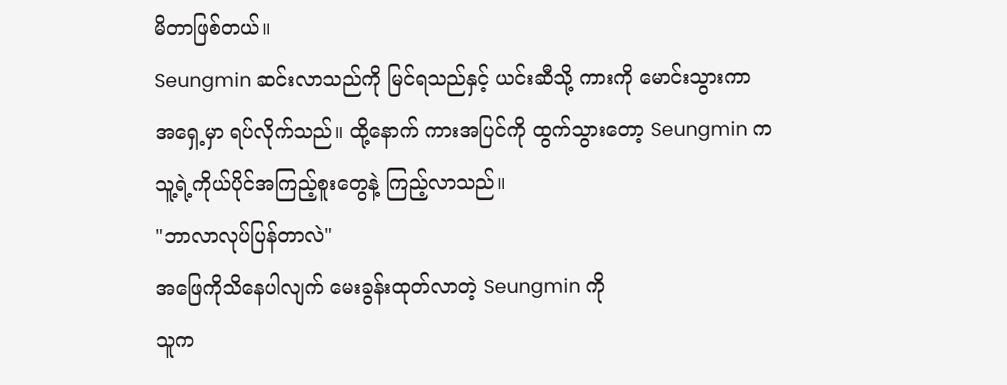မိတာဖြစ်တယ်။
Seungmin ဆင်းလာသည်ကို မြင်ရသည်နှင့် ယင်းဆီသို့ ကားကို မောင်းသွားကာ အရှေ့မှာ ရပ်လိုက်သည်။ ထို့နောက် ကားအပြင်ကို ထွက်သွားတော့ Seungmin က သူ့ရဲ့ကိုယ်ပိုင်အကြည့်စူးတွေနဲ့ ကြည့်လာသည်။
"ဘာလာလုပ်ပြန်တာလဲ"
အဖြေကိုသိနေပါလျက် မေးခွန်းထုတ်လာတဲ့ Seungmin ကို
သူက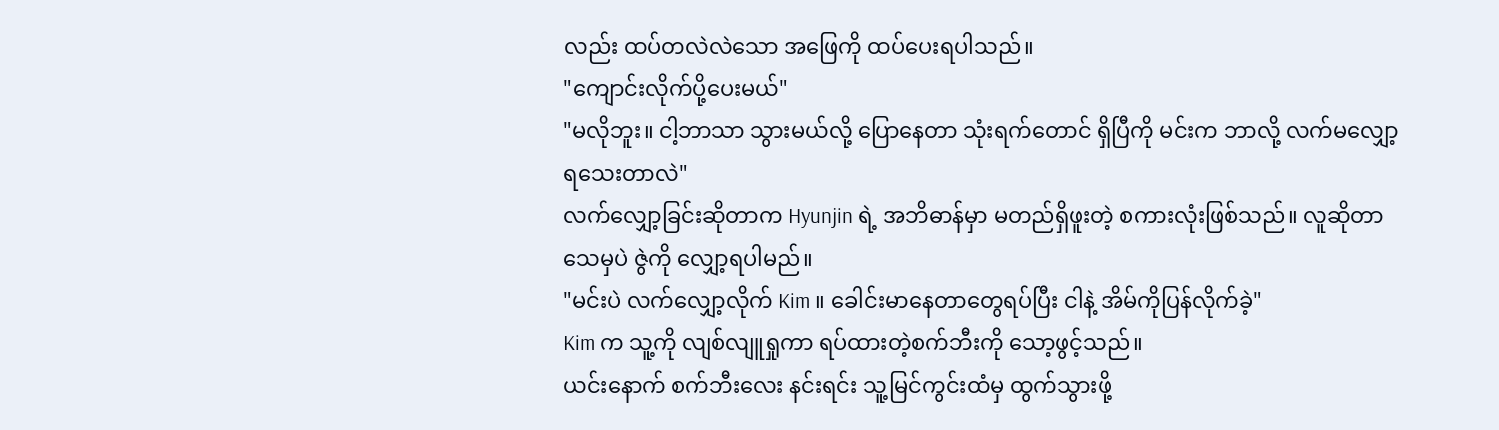လည်း ထပ်တလဲလဲသော အဖြေကို ထပ်ပေးရပါသည်။
"ကျောင်းလိုက်ပို့ပေးမယ်"
"မလိုဘူး။ ငါ့ဘာသာ သွားမယ်လို့ ပြောနေတာ သုံးရက်တောင် ရှိပြီကို မင်းက ဘာလို့ လက်မလျှော့ရသေးတာလဲ"
လက်လျှော့ခြင်းဆိုတာက Hyunjin ရဲ့ အဘိဓာန်မှာ မတည်ရှိဖူးတဲ့ စကားလုံးဖြစ်သည်။ လူဆိုတာ သေမှပဲ ဇွဲကို လျှော့ရပါမည်။
"မင်းပဲ လက်လျှော့လိုက် Kim ။ ခေါင်းမာနေတာတွေရပ်ပြီး ငါနဲ့ အိမ်ကိုပြန်လိုက်ခဲ့"
Kim က သူ့ကို လျစ်လျူရှုကာ ရပ်ထားတဲ့စက်ဘီးကို သော့ဖွင့်သည်။
ယင်းနောက် စက်ဘီးလေး နင်းရင်း သူ့မြင်ကွင်းထံမှ ထွက်သွားဖို့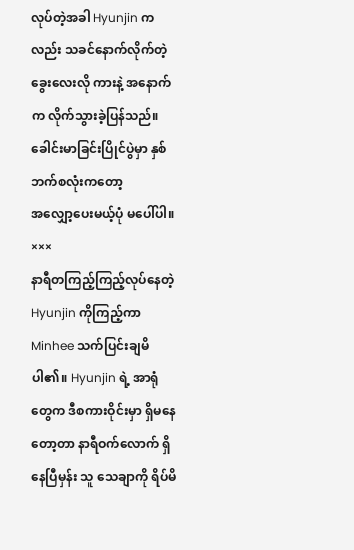လုပ်တဲ့အခါ Hyunjin ကလည်း သခင်နောက်လိုက်တဲ့ခွေးလေးလို ကားနဲ့ အနောက်က လိုက်သွားခဲ့ပြန်သည်။
ခေါင်းမာခြင်းပြိုင်ပွဲမှာ နှစ်ဘက်စလုံးကတော့
အလျှော့ပေးမယ့်ပုံ မပေါ်ပါ။
×××
နာရီတကြည့်ကြည့်လုပ်နေတဲ့ Hyunjin ကိုကြည့်ကာ Minhee သက်ပြင်းချမိပါ၏။ Hyunjin ရဲ့ အာရုံတွေက ဒီစကားဝိုင်းမှာ ရှိမနေတော့တာ နာရီဝက်လောက် ရှိနေပြီမှန်း သူ သေချာကို ရိပ်မိ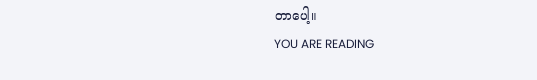တာပေါ့။
YOU ARE READING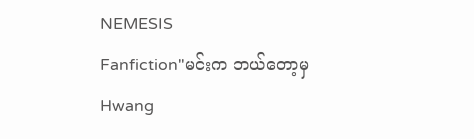NEMESIS
Fanfiction"မင်းက ဘယ်တော့မှ Hwang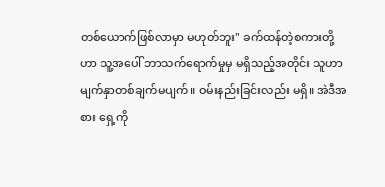တစ်ယောက်ဖြစ်လာမှာ မဟုတ်ဘူး" ခက်ထန်တဲ့စကားတို့ဟာ သူ့အပေါ် ဘာသက်ရောက်မှုမှ မရှိသည့်အတိုင်း သူဟာ မျက်နှာတစ်ချက်မပျက်။ ဝမ်းနည်းခြင်းလည်း မရှိ။ အဲဒီအစား ရှေ့ကို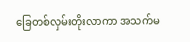ခြေတစ်လှမ်းတိုးလာကာ အသက်မ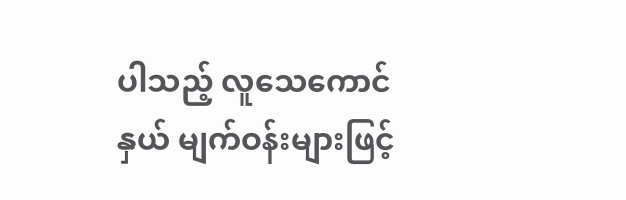ပါသည့် လူသေကောင်နှယ် မျက်ဝန်းများဖြင့်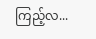ကြည့်လ...